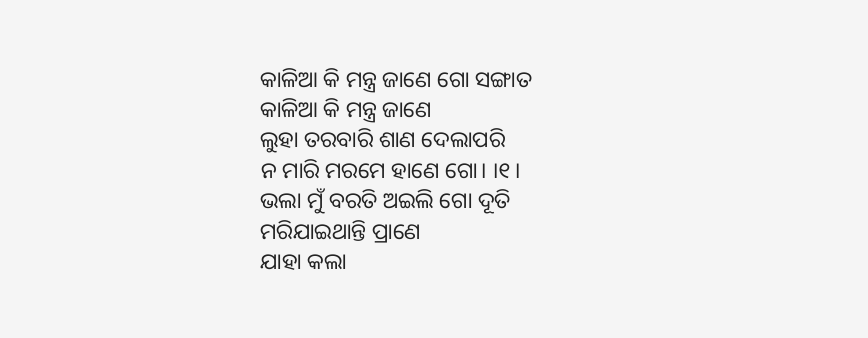କାଳିଆ କି ମନ୍ତ୍ର ଜାଣେ ଗୋ ସଙ୍ଗାତ
କାଳିଆ କି ମନ୍ତ୍ର ଜାଣେ
ଲୁହା ତରବାରି ଶାଣ ଦେଲାପରି
ନ ମାରି ମରମେ ହାଣେ ଗୋ। ।୧।
ଭଲା ମୁଁ ବରତି ଅଇଲି ଗୋ ଦୂତି
ମରିଯାଇଥାନ୍ତି ପ୍ରାଣେ
ଯାହା କଲା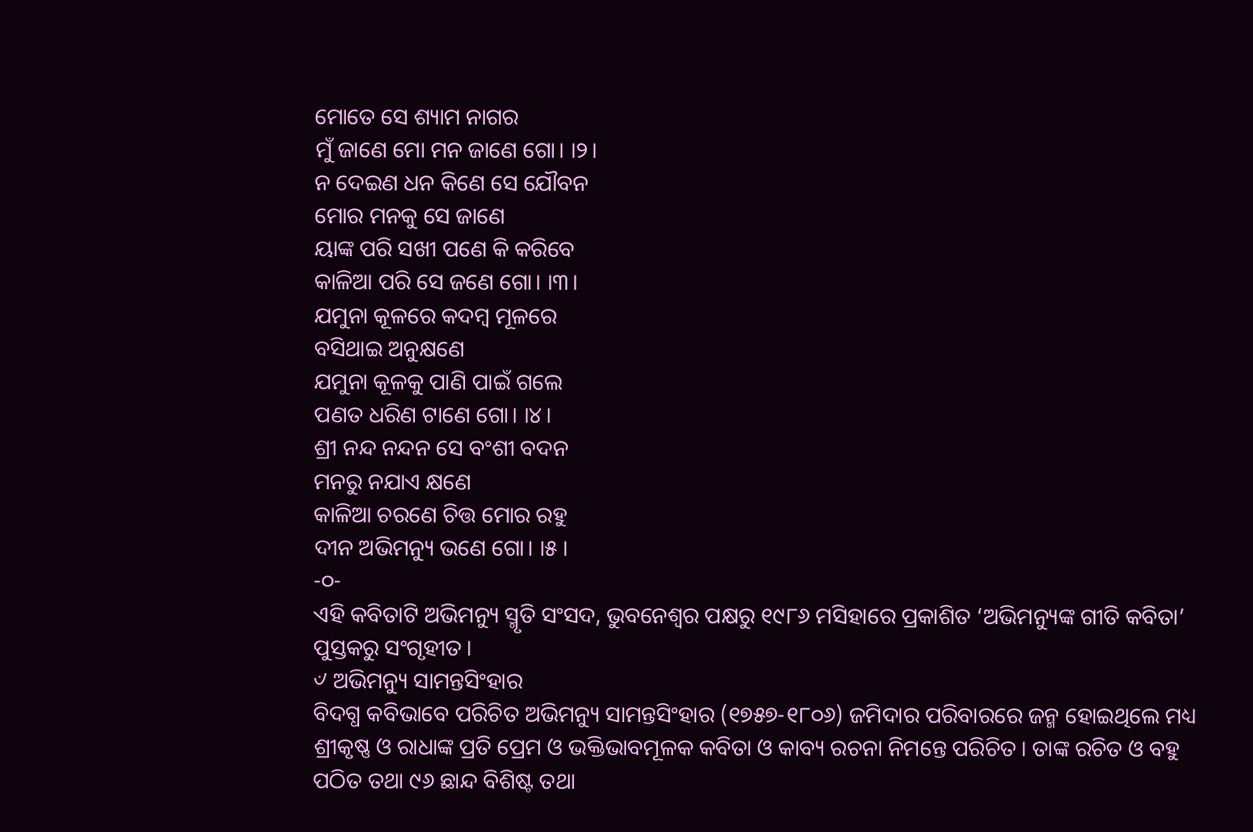ମୋତେ ସେ ଶ୍ୟାମ ନାଗର
ମୁଁ ଜାଣେ ମୋ ମନ ଜାଣେ ଗୋ। ।୨।
ନ ଦେଇଣ ଧନ କିଣେ ସେ ଯୌବନ
ମୋର ମନକୁ ସେ ଜାଣେ
ୟାଙ୍କ ପରି ସଖୀ ପଣେ କି କରିବେ
କାଳିଆ ପରି ସେ ଜଣେ ଗୋ। ।୩।
ଯମୁନା କୂଳରେ କଦମ୍ବ ମୂଳରେ
ବସିଥାଇ ଅନୁକ୍ଷଣେ
ଯମୁନା କୂଳକୁ ପାଣି ପାଇଁ ଗଲେ
ପଣତ ଧରିଣ ଟାଣେ ଗୋ। ।୪।
ଶ୍ରୀ ନନ୍ଦ ନନ୍ଦନ ସେ ବଂଶୀ ବଦନ
ମନରୁ ନଯାଏ କ୍ଷଣେ
କାଳିଆ ଚରଣେ ଚିତ୍ତ ମୋର ରହୁ
ଦୀନ ଅଭିମନ୍ୟୁ ଭଣେ ଗୋ। ।୫।
-୦-
ଏହି କବିତାଟି ଅଭିମନ୍ୟୁ ସ୍ମୃତି ସଂସଦ, ଭୁବନେଶ୍ୱର ପକ୍ଷରୁ ୧୯୮୬ ମସିହାରେ ପ୍ରକାଶିତ ‘ଅଭିମନ୍ୟୁଙ୍କ ଗୀତି କବିତା’ ପୁସ୍ତକରୁ ସଂଗୃହୀତ।
୰ ଅଭିମନ୍ୟୁ ସାମନ୍ତସିଂହାର
ବିଦଗ୍ଧ କବିଭାବେ ପରିଚିତ ଅଭିମନ୍ୟୁ ସାମନ୍ତସିଂହାର (୧୭୫୭-୧୮୦୬) ଜମିଦାର ପରିବାରରେ ଜନ୍ମ ହୋଇଥିଲେ ମଧ୍ୟ ଶ୍ରୀକୃଷ୍ଣ ଓ ରାଧାଙ୍କ ପ୍ରତି ପ୍ରେମ ଓ ଭକ୍ତିଭାବମୂଳକ କବିତା ଓ କାବ୍ୟ ରଚନା ନିମନ୍ତେ ପରିଚିତ। ତାଙ୍କ ରଚିତ ଓ ବହୁ ପଠିତ ତଥା ୯୬ ଛାନ୍ଦ ବିଶିଷ୍ଟ ତଥା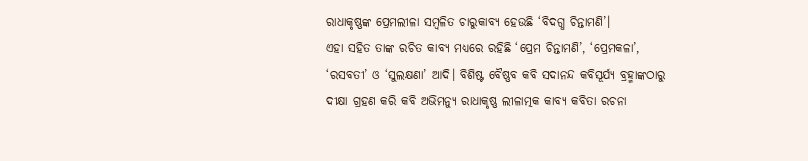ରାଧାକୃଷ୍ଣଙ୍କ ପ୍ରେମଲୀଳା ସମ୍ବଳିତ ଚାରୁକାବ୍ୟ ହେଉଛି ‘ବିଦଗ୍ଧ ଚିନ୍ତାମଣି’।
ଏହା ସହିତ ତାଙ୍କ ରଚିତ କାବ୍ୟ ମଧ୍ୟରେ ରହିଛି ‘ପ୍ରେମ ଚିନ୍ତାମଣି’, ‘ପ୍ରେମକଳା’, ‘ରସବତୀ’ ଓ ‘ସୁଲକ୍ଷଣା’ ଆଦି। ବିଶିଷ୍ଟ ବୈଷ୍ଣବ କବି ସଦାନନ୍ଦ କବିସୂର୍ଯ୍ୟ ବ୍ରହ୍ମାଙ୍କଠାରୁ ଦୀକ୍ଷା ଗ୍ରହଣ କରି କବି ଅଭିମନ୍ୟୁ ରାଧାକୃଷ୍ଣ ଲୀଳାତ୍ମକ କାବ୍ୟ କବିତା ରଚନା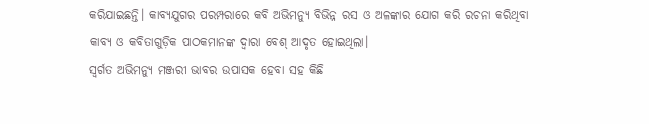କରିଯାଇଛନ୍ତି। କାବ୍ୟଯୁଗର ପରମ୍ପରାରେ କବି ଅଭିମନ୍ୟୁ ବିଭିନ୍ନ ରସ ଓ ଅଳଙ୍କାର ଯୋଗ କରି ରଚନା କରିଥିବା କାବ୍ୟ ଓ କବିତାଗୁଡ଼ିକ ପାଠକମାନଙ୍କ ଦ୍ୱାରା ବେଶ୍ ଆଦୃତ ହୋଇଥିଲା।
ସ୍ୱର୍ଗତ ଅଭିମନ୍ୟୁ ମଞ୍ଜରୀ ଭାବର ଉପାସକ ହେବା ସହ କିଛି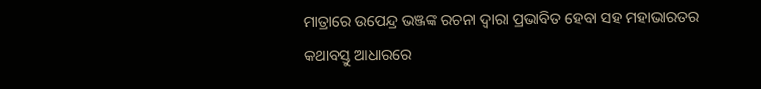ମାତ୍ରାରେ ଉପେନ୍ଦ୍ର ଭଞ୍ଜଙ୍କ ରଚନା ଦ୍ୱାରା ପ୍ରଭାବିତ ହେବା ସହ ମହାଭାରତର କଥାବସ୍ତୁ ଆଧାରରେ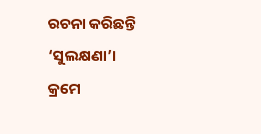ରଚନା କରିଛନ୍ତି ‘ସୁଲକ୍ଷଣା’।
କ୍ରମେ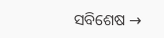ସବିଶେଷ →